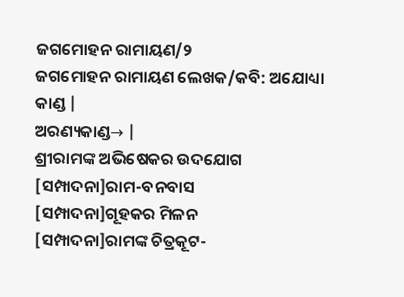ଜଗମୋହନ ରାମାୟଣ/୨
ଜଗମୋହନ ରାମାୟଣ ଲେଖକ/କବି: ଅଯୋଧ୍ୟା କାଣ୍ଡ |
ଅରଣ୍ୟକାଣ୍ଡ→ |
ଶ୍ରୀରାମଙ୍କ ଅଭିଷେକର ଉଦଯୋଗ
[ସମ୍ପାଦନା]ରାମ-ବନବାସ
[ସମ୍ପାଦନା]ଗୂହକର ମିଳନ
[ସମ୍ପାଦନା]ରାମଙ୍କ ଚିତ୍ରକୂଟ-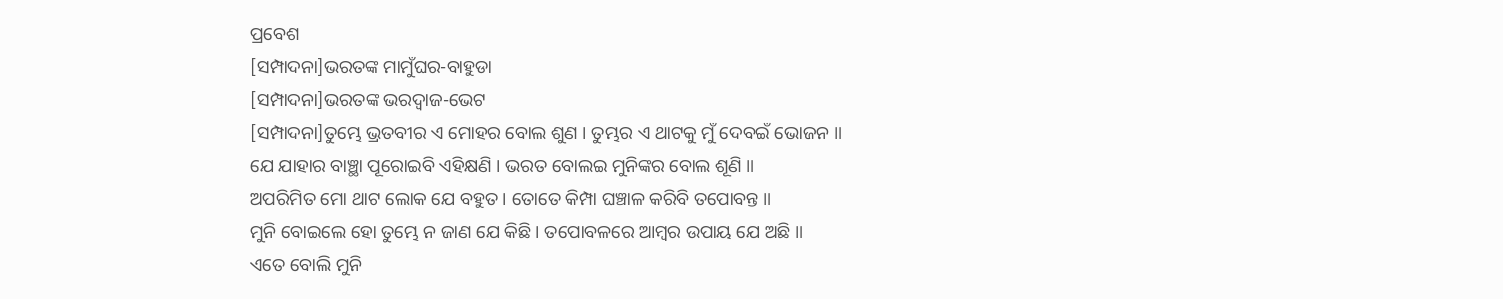ପ୍ରବେଶ
[ସମ୍ପାଦନା]ଭରତଙ୍କ ମାମୁଁଘର-ବାହୁଡା
[ସମ୍ପାଦନା]ଭରତଙ୍କ ଭରଦ୍ୱାଜ-ଭେଟ
[ସମ୍ପାଦନା]ତୁମ୍ଭେ ଭ୍ରତବୀର ଏ ମୋହର ବୋଲ ଶୁଣ । ତୁମ୍ଭର ଏ ଥାଟକୁ ମୁଁ ଦେବଇଁ ଭୋଜନ ॥
ଯେ ଯାହାର ବାଞ୍ଛା ପୂରୋଇବି ଏହିକ୍ଷଣି । ଭରତ ବୋଲଇ ମୁନିଙ୍କର ବୋଲ ଶୂଣି ॥
ଅପରିମିତ ମୋ ଥାଟ ଲୋକ ଯେ ବହୁତ । ତୋତେ କିମ୍ପା ଘଞ୍ଚାଳ କରିବି ତପୋବନ୍ତ ॥
ମୁନି ବୋଇଲେ ହୋ ତୁମ୍ଭେ ନ ଜାଣ ଯେ କିଛି । ତପୋବଳରେ ଆମ୍ବର ଉପାୟ ଯେ ଅଛି ॥
ଏତେ ବୋଲି ମୁନି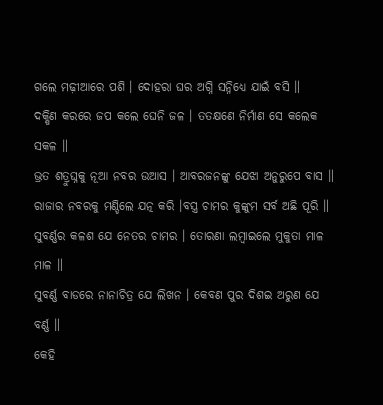ଗଲେ ମଢ଼ୀଆରେ ପଶି । ଦୋହରା ଘର ଅଗ୍ନି ସନ୍ନିଧ୍ୟେ ଯାଇଁ ବସି ॥
ଦକ୍ଷିଣ କରରେ ଜପ କଲେ ଘେନି ଜଳ । ତତକ୍ଷଣେ ନିର୍ମାଣ ସେ କଲେକ ସକଳ ॥
ଭ୍ରତ ଶତ୍ରୁଘ୍ନକୁ ନୂଆ ନବର ଉଆସ । ଆବରଜନଙ୍କୁ ଯେଝା ଅନୁରୁପେ ବାସ ॥
ରାଜାର ନବରକୁ ମଣ୍ଡିଲେ ଯତ୍ନ କରି ।ବସ୍ତ୍ର ଚାମର କୁଙ୍କୁମ ସର୍ବ ଅଛି ପୂରି ॥
ସୁବର୍ଣ୍ଣର କଳଶ ଯେ ନେତର ଚାମର । ତୋରଣା ଲମ୍ବାଇଲେ ମୁକୁତା ମାଳ ମାଳ ॥
ସୁବର୍ଣ୍ଣ ବାଡରେ ନାନାଚିତ୍ର ଯେ ଲିଖନ । କେବଣ ପୁର ଦିଶଇ ଅରୁଣ ଯେ ବର୍ଣ୍ଣ ॥
କେହି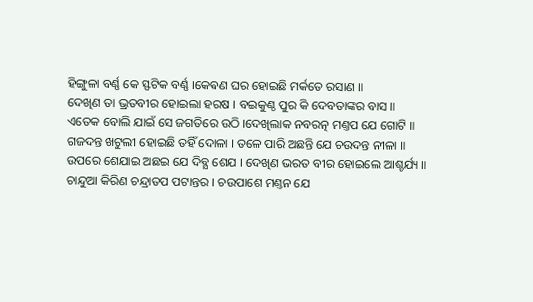ହିଙ୍ଗୁଳା ବର୍ଣ୍ଣ କେ ସ୍ଫଟିକ ବର୍ଣ୍ଣ ।କେଵଣ ଘର ହୋଇଛି ମର୍କତେ ରସାଣ ॥
ଦେଖିଣ ତା ଭ୍ରତବୀର ହୋଇଲା ହରଷ । ବଇକୁଣ୍ଠ ପୁର କି ଦେବତାଙ୍କର ବାସ ॥
ଏତେକ ବୋଲି ଯାଇଁ ସେ ଜଗତିରେ ଉଠି ।ଦେଖିଲାକ ନବରତ୍ନ ମଣ୍ତପ ଯେ ଗୋଟି ॥
ଗଜଦନ୍ତ ଖଟୁଲୀ ହୋଇଛି ତହିଁ ଦୋଳା । ତଳେ ପାରି ଅଛନ୍ତି ଯେ ଚଉଦନ୍ତ ନୀଳା ॥
ଉପରେ ଶେଯାଇ ଅଛଇ ଯେ ଦିବ୍ଯ ଶେଯ । ଦେଖିଣ ଭରତ ବୀର ହୋଇଲେ ଆଶ୍ଚର୍ଯ୍ୟ ॥
ଚାନ୍ଦୁଆ କିରିଣ ଚନ୍ଦ୍ରାତପ ପଟାନ୍ତର । ଚଉପାଶେ ମଣ୍ତନ ଯେ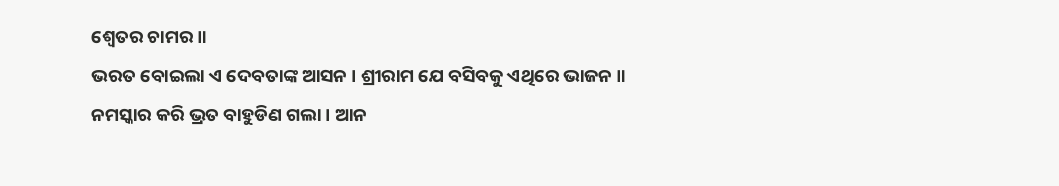ଶ୍ୱେତର ଚାମର ॥
ଭରତ ବୋଇଲା ଏ ଦେବତାଙ୍କ ଆସନ । ଶ୍ରୀରାମ ଯେ ବସିବକୁ ଏଥିରେ ଭାଜନ ॥
ନମସ୍କାର କରି ଭ୍ରତ ବାହୁଡିଣ ଗଲା । ଆନ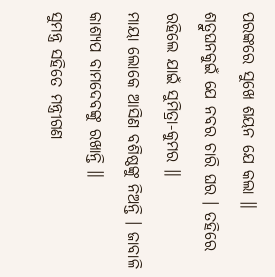ପରଙ୍କରେ ସୁଖେ ଶୟନ ଯେ କଲା ॥
ଶତ୍ରୁଘନକୁଇଁ ଯେ ନବର ଚାରି ଘର । ତହିରେ ରହିଲେ ଯାଇଁ ସୁମିତ୍ରା-କୁମର ॥
ମାୟା ଲୋକେ ଆସିଣ ବଶିଷ୍ଠଙ୍କୁ ନିଅନ୍ତି । ଜାବାଳି କାଶ୍ୟପ ବାମଦେବଙ୍କୁ ରଖାନ୍ତି ॥
ସୁମନ୍ତ୍ର ସହିତେ ମନ୍ତ୍ରୀଗଣ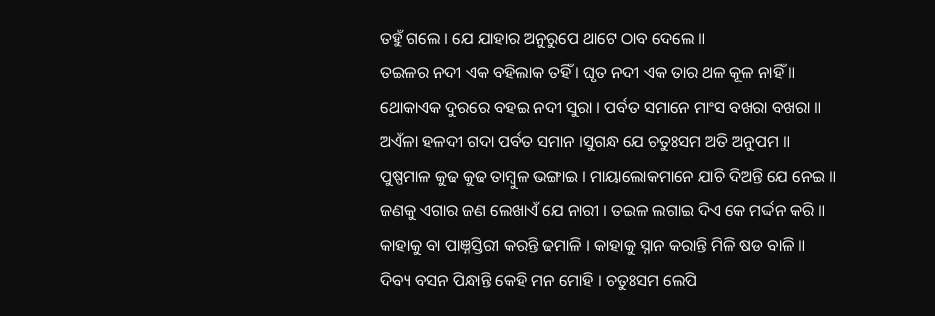ତହୁଁ ଗଲେ । ଯେ ଯାହାର ଅନୁରୁପେ ଥାଟେ ଠାବ ଦେଲେ ॥
ତଇଳର ନଦୀ ଏକ ବହିଲାକ ତହିଁ । ଘୃତ ନଦୀ ଏକ ତାର ଥଳ କୂଳ ନାହିଁ ॥
ଥୋକାଏକ ଦୁରରେ ବହଇ ନଦୀ ସୁରା । ପର୍ବତ ସମାନେ ମାଂସ ବଖରା ବଖରା ॥
ଅଏଁଳା ହଳଦୀ ଗଦା ପର୍ବତ ସମାନ ।ସୁଗନ୍ଧ ଯେ ଚତୁଃସମ ଅତି ଅନୁପମ ॥
ପୁଷ୍ପମାଳ କୁଢ କୁଢ ତାମ୍ବୁଳ ଭଙ୍ଗାଇ । ମାୟାଲୋକମାନେ ଯାଚି ଦିଅନ୍ତି ଯେ ନେଇ ॥
ଜଣକୁ ଏଗାର ଜଣ ଲେଖାଏଁ ଯେ ନାରୀ । ତଇଳ ଲଗାଇ ଦିଏ କେ ମର୍ଦ୍ଦନ କରି ॥
କାହାକୁ ବା ପାଞ୍ନସ୍ତିରୀ କରନ୍ତି ଢମାଳି । କାହାକୁ ସ୍ନାନ କରାନ୍ତି ମିଳି ଷଡ ବାଳି ॥
ଦିବ୍ୟ ବସନ ପିନ୍ଧାନ୍ତି କେହି ମନ ମୋହି । ଚତୁଃସମ ଲେପି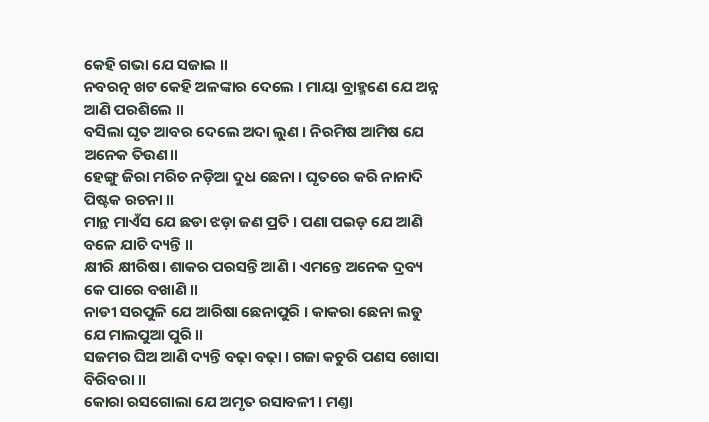କେହି ଗଭା ଯେ ସଜାଇ ॥
ନବରତ୍ନ ଖଟ କେହି ଅଳଙ୍କାର ଦେଲେ । ମାୟା ବ୍ରାହ୍ମଣେ ଯେ ଅନ୍ନ ଆଣି ପରଶିଲେ ॥
ବସିଲା ଘୃତ ଆବର ଦେଲେ ଅଦା ଲୁଣ । ନିରମିଷ ଆମିଷ ଯେ ଅନେକ ତିଉଣ॥
ହେଙ୍ଗୁ ଜିରା ମରିଚ ନଡ଼ିଆ ଦୁଧ ଛେନା । ଘୃତରେ କରି ନାନାଦି ପିଷ୍ଟକ ରଚନା ॥
ମାନ୍ଥ ମାଏଁସ ଯେ ଛଡା ଝଡ଼ା ଜଣ ପ୍ରତି । ପଣା ପଇଡ଼ ଯେ ଆଣି ବଳେ ଯାଚି ଦ୍ୟନ୍ତି ॥
କ୍ଷୀରି କ୍ଷୀରିଷ। ଶାକର ପରସନ୍ତି ଆଣି । ଏମନ୍ତେ ଅନେକ ଦ୍ରବ୍ୟ କେ ପାରେ ବଖାଣି ॥
ନାଡୀ ସରପୁଳି ଯେ ଆରିଷା ଛେନାପୁରି । କାକରା ଛେନା ଲଡୁ ଯେ ମାଲପୁଆ ପୁରି ॥
ସଜମର ଘିଅ ଆଣି ଦ୍ୟନ୍ତି ବଢ଼ା ବଢ଼ା । ଗଜା କଚୁରି ପଣସ ଖୋସା ବିରିବରା ॥
କୋରା ରସଗୋଲା ଯେ ଅମୃତ ରସାବଳୀ । ମଣ୍ତା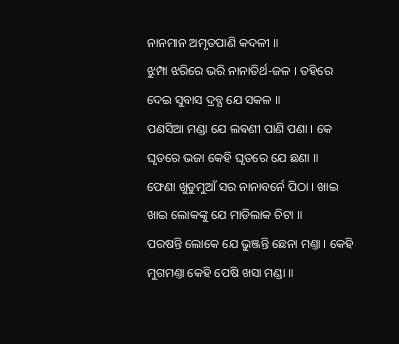ନାନମାନ ଅମୃତପାଣି କଦଳୀ ॥
ଝୁମ୍ପା ଝରିରେ ଭରି ନାନାତିର୍ଥ-ଜଳ । ତହିରେ ଦେଇ ସୁବାସ ଦ୍ରବ୍ଯ ଯେ ସକଳ ॥
ପଣସିଆ ମଣ୍ଡା ଯେ ଲଵଣୀ ପାଣି ପଣା । କେ ଘୃତରେ ଭଜା କେହି ଘୃତରେ ଯେ ଛଣା ॥
ଫେଣା ଖୁଡୁମୁଆଁ ସର ନାନାବର୍ନେ ପିଠା । ଖାଇ ଖାଇ ଲୋକଙ୍କୁ ଯେ ମାଡିଲାକ ଚିଟା ॥
ପରଷନ୍ତି ଲୋକେ ଯେ ଭୁଞ୍ଜନ୍ତି ଛେନା ମଣ୍ତା । କେହି ମୁଗମଣ୍ତା କେହି ପେଷି ଖସା ମଣ୍ଡା ॥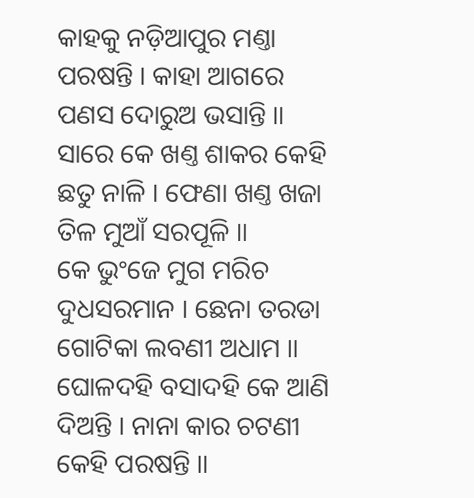କାହକୁ ନଡ଼ିଆପୁର ମଣ୍ତା ପରଷନ୍ତି । କାହା ଆଗରେ ପଣସ ଦୋରୁଅ ଭସାନ୍ତି ॥
ସାରେ କେ ଖଣ୍ତ ଶାକର କେହି ଛତୁ ନାଳି । ଫେଣା ଖଣ୍ତ ଖଜା ତିଳ ମୁଆଁ ସରପୂଳି ॥
କେ ଭୁଂଜେ ମୁଗ ମରିଚ ଦୁଧସରମାନ । ଛେନା ତରଡା ଗୋଟିକା ଲବଣୀ ଅଧାମ ॥
ଘୋଳଦହି ବସାଦହି କେ ଆଣି ଦିଅନ୍ତି । ନାନା କାର ଚଟଣୀ କେହି ପରଷନ୍ତି ॥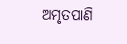ଅମୃତପାଣି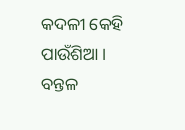କଦଳୀ କେହି ପାଉଁଶିଆ । ବନ୍ତଳ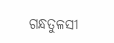ଗନ୍ଧତୁଳସୀ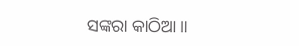ସଙ୍କରା କାଠିଆ ॥